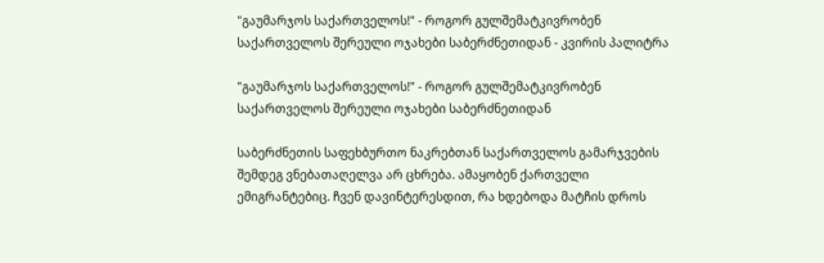"გაუმარჯოს საქართველოს!" - როგორ გულშემატკივრობენ საქართველოს შერეული ოჯახები საბერძნეთიდან - კვირის პალიტრა

"გაუმარჯოს საქართველოს!" - როგორ გულშემატკივრობენ საქართველოს შერეული ოჯახები საბერძნეთიდან

საბერძნეთის საფეხბურთო ნაკრებთან საქართველოს გამარჯვების შემდეგ ვნებათაღელვა არ ცხრება. ამაყობენ ქართველი ემიგრანტებიც. ჩვენ დავინტერესდით, რა ხდებოდა მატჩის დროს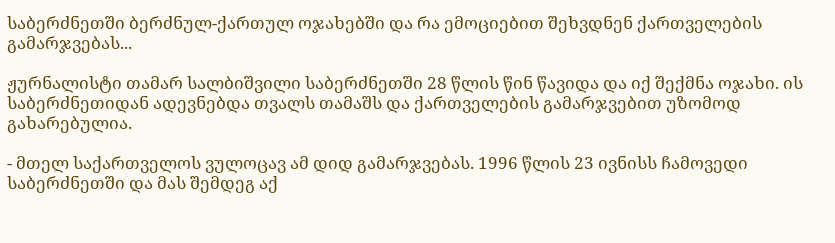საბერძნეთში ბერძნულ-ქართულ ოჯახებში და რა ემოციებით შეხვდნენ ქართველების გამარჯვებას...

ჟურნალისტი თამარ სალბიშვილი საბერძნეთში 28 წლის წინ წავიდა და იქ შექმნა ოჯახი. ის საბერძნეთიდან ადევნებდა თვალს თამაშს და ქართველების გამარჯვებით უზომოდ გახარებულია.

- მთელ საქართველოს ვულოცავ ამ დიდ გამარჯვებას. 1996 წლის 23 ივნისს ჩამოვედი საბერძნეთში და მას შემდეგ აქ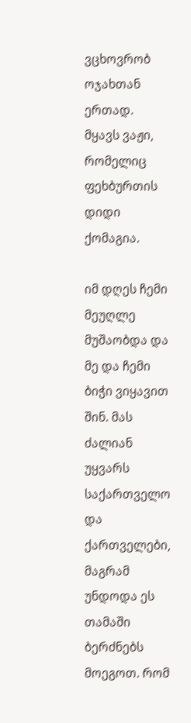ვცხოვრობ ოჯახთან ერთად. მყავს ვაჟი, რომელიც ფეხბურთის დიდი ქომაგია.

იმ დღეს ჩემი მეუღლე მუშაობდა და მე და ჩემი ბიჭი ვიყავით შინ. მას ძალიან უყვარს საქართველო და ქართველები, მაგრამ უნდოდა ეს თამაში ბერძნებს მოეგოთ. რომ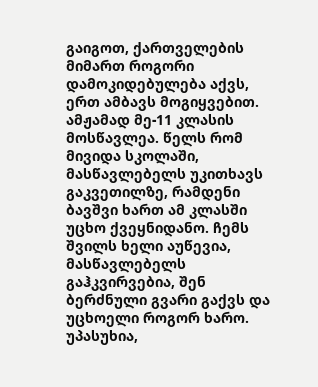გაიგოთ, ქართველების მიმართ როგორი დამოკიდებულება აქვს, ერთ ამბავს მოგიყვებით. ამჟამად მე-11 კლასის მოსწავლეა. წელს რომ მივიდა სკოლაში, მასწავლებელს უკითხავს გაკვეთილზე, რამდენი ბავშვი ხართ ამ კლასში უცხო ქვეყნიდანო. ჩემს შვილს ხელი აუწევია, მასწავლებელს გაჰკვირვებია, შენ ბერძნული გვარი გაქვს და უცხოელი როგორ ხარო. უპასუხია,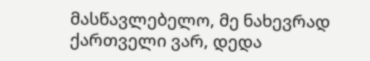მასწავლებელო, მე ნახევრად ქართველი ვარ, დედა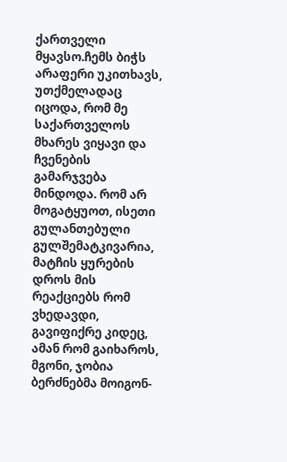ქართველი მყავსო.ჩემს ბიჭს არაფერი უკითხავს, უთქმელადაც იცოდა, რომ მე საქართველოს მხარეს ვიყავი და ჩვენების გამარჯვება მინდოდა. რომ არ მოგატყუოთ, ისეთი გულანთებული გულშემატკივარია, მატჩის ყურების დროს მის რეაქციებს რომ ვხედავდი, გავიფიქრე კიდეც, ამან რომ გაიხაროს, მგონი, ჯობია ბერძნებმა მოიგონ-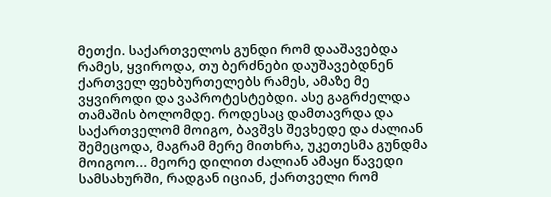მეთქი. საქართველოს გუნდი რომ დააშავებდა რამეს, ყვიროდა, თუ ბერძნები დაუშავებდნენ ქართველ ფეხბურთელებს რამეს, ამაზე მე ვყვიროდი და ვაპროტესტებდი. ასე გაგრძელდა თამაშის ბოლომდე. როდესაც დამთავრდა და საქართველომ მოიგო, ბავშვს შევხედე და ძალიან შემეცოდა, მაგრამ მერე მითხრა, უკეთესმა გუნდმა მოიგოო... მეორე დილით ძალიან ამაყი წავედი სამსახურში, რადგან იციან, ქართველი რომ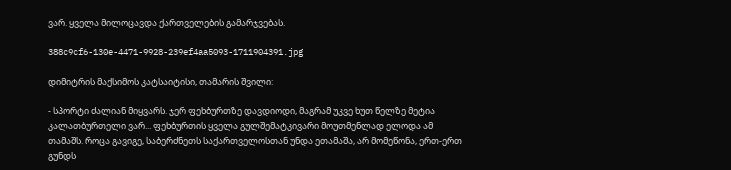ვარ. ყველა მილოცავდა ქართველების გამარჯვებას.

388c9cf6-130e-4471-9928-239ef4aa5093-1711904391.jpg

დიმიტრის მაქსიმოს კატსაიტისი, თამარის შვილი:

- სპორტი ძალიან მიყვარს. ჯერ ფეხბურთზე დავდიოდი, მაგრამ უკვე ხუთ წელზე მეტია კალათბურთელი ვარ... ფეხბურთის ყველა გულშემატკივარი მოუთმენლად ელოდა ამ თამაშს. როცა გავიგე, საბერძნეთს საქართველოსთან უნდა ეთამაშა, არ მომეწონა, ერთ-ერთ გუნდს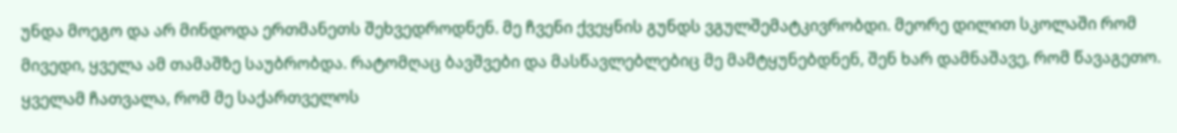უნდა მოეგო და არ მინდოდა ერთმანეთს შეხვედროდნენ. მე ჩვენი ქვეყნის გუნდს ვგულშემატკივრობდი. მეორე დილით სკოლაში რომ მივედი, ყველა ამ თამაშზე საუბრობდა. რატომღაც ბავშვები და მასწავლებლებიც მე მამტყუნებდნენ, შენ ხარ დამნაშავე, რომ წავაგეთო. ყველამ ჩათვალა, რომ მე საქართველოს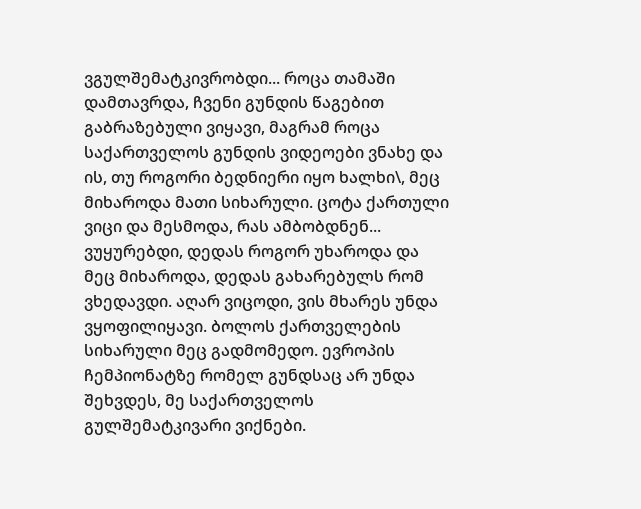ვგულშემატკივრობდი... როცა თამაში დამთავრდა, ჩვენი გუნდის წაგებით გაბრაზებული ვიყავი, მაგრამ როცა საქართველოს გუნდის ვიდეოები ვნახე და ის, თუ როგორი ბედნიერი იყო ხალხი\, მეც მიხაროდა მათი სიხარული. ცოტა ქართული ვიცი და მესმოდა, რას ამბობდნენ... ვუყურებდი, დედას როგორ უხაროდა და მეც მიხაროდა, დედას გახარებულს რომ ვხედავდი. აღარ ვიცოდი, ვის მხარეს უნდა ვყოფილიყავი. ბოლოს ქართველების სიხარული მეც გადმომედო. ევროპის ჩემპიონატზე რომელ გუნდსაც არ უნდა შეხვდეს, მე საქართველოს გულშემატკივარი ვიქნები.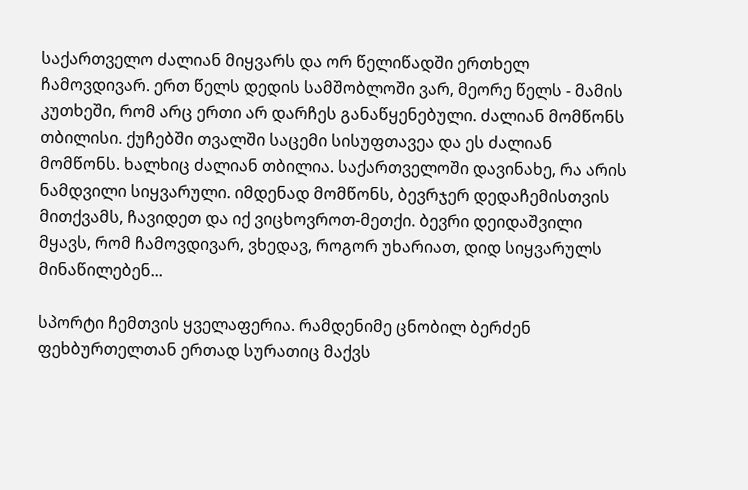საქართველო ძალიან მიყვარს და ორ წელიწადში ერთხელ ჩამოვდივარ. ერთ წელს დედის სამშობლოში ვარ, მეორე წელს - მამის კუთხეში, რომ არც ერთი არ დარჩეს განაწყენებული. ძალიან მომწონს თბილისი. ქუჩებში თვალში საცემი სისუფთავეა და ეს ძალიან მომწონს. ხალხიც ძალიან თბილია. საქართველოში დავინახე, რა არის ნამდვილი სიყვარული. იმდენად მომწონს, ბევრჯერ დედაჩემისთვის მითქვამს, ჩავიდეთ და იქ ვიცხოვროთ-მეთქი. ბევრი დეიდაშვილი მყავს, რომ ჩამოვდივარ, ვხედავ, როგორ უხარიათ, დიდ სიყვარულს მინაწილებენ...

სპორტი ჩემთვის ყველაფერია. რამდენიმე ცნობილ ბერძენ ფეხბურთელთან ერთად სურათიც მაქვს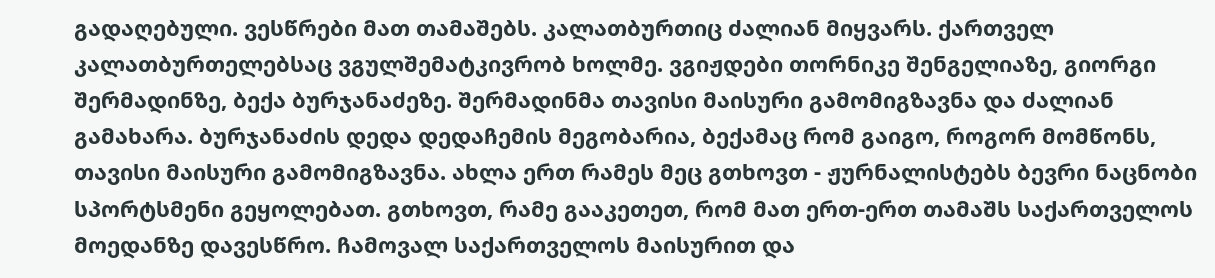გადაღებული. ვესწრები მათ თამაშებს. კალათბურთიც ძალიან მიყვარს. ქართველ კალათბურთელებსაც ვგულშემატკივრობ ხოლმე. ვგიჟდები თორნიკე შენგელიაზე, გიორგი შერმადინზე, ბექა ბურჯანაძეზე. შერმადინმა თავისი მაისური გამომიგზავნა და ძალიან გამახარა. ბურჯანაძის დედა დედაჩემის მეგობარია, ბექამაც რომ გაიგო, როგორ მომწონს, თავისი მაისური გამომიგზავნა. ახლა ერთ რამეს მეც გთხოვთ - ჟურნალისტებს ბევრი ნაცნობი სპორტსმენი გეყოლებათ. გთხოვთ, რამე გააკეთეთ, რომ მათ ერთ-ერთ თამაშს საქართველოს მოედანზე დავესწრო. ჩამოვალ საქართველოს მაისურით და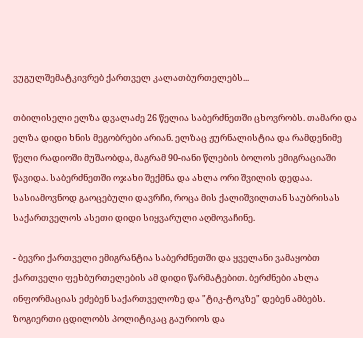ვუგულშემატკივრებ ქართველ კალათბურთელებს...

თბილისელი ელზა დვალაძე 26 წელია საბერძნეთში ცხოვრობს. თამარი და ელზა დიდი ხნის მეგობრები არიან. ელზაც ჟურნალისტია და რამდენიმე წელი რადიოში მუშაობდა, მაგრამ 90-იანი წლების ბოლოს ემიგრაციაში წავიდა. საბერძნეთში ოჯახი შექმნა და ახლა ორი შვილის დედაა. სასიამოვნოდ გაოცებული დავრჩი, როცა მის ქალიშვილთან საუბრისას საქართველოს ასეთი დიდი სიყვარული აღმოვაჩინე.

- ბევრი ქართველი ემიგრანტია საბერძნეთში და ყველანი ვამაყობთ ქართველი ფეხბურთელების ამ დიდი წარმატებით. ბერძნები ახლა ინფორმაციას ეძებენ საქართველოზე და "ტიკ-ტოკზე" დებენ ამბებს. ზოგიერთი ცდილობს პოლიტიკაც გაურიოს და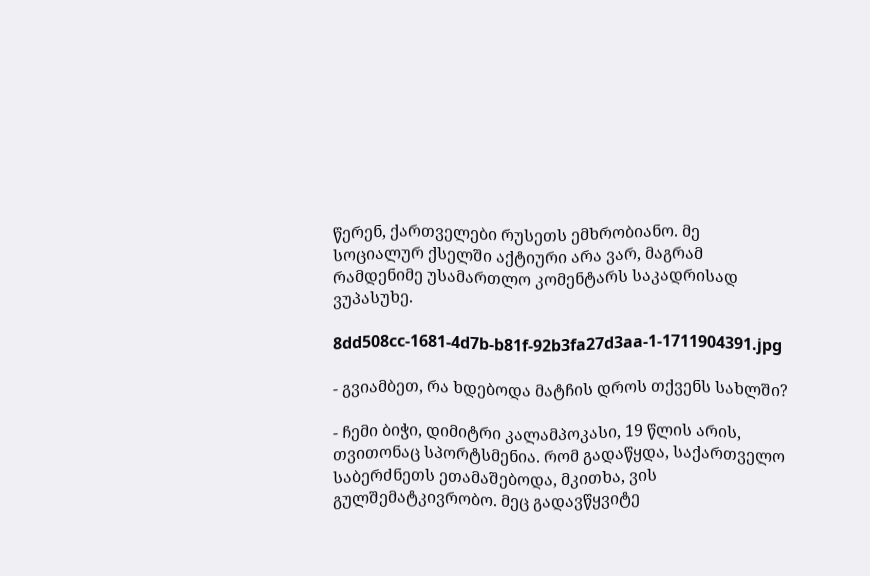წერენ, ქართველები რუსეთს ემხრობიანო. მე სოციალურ ქსელში აქტიური არა ვარ, მაგრამ რამდენიმე უსამართლო კომენტარს საკადრისად ვუპასუხე.

8dd508cc-1681-4d7b-b81f-92b3fa27d3aa-1-1711904391.jpg

- გვიამბეთ, რა ხდებოდა მატჩის დროს თქვენს სახლში?

- ჩემი ბიჭი, დიმიტრი კალამპოკასი, 19 წლის არის, თვითონაც სპორტსმენია. რომ გადაწყდა, საქართველო საბერძნეთს ეთამაშებოდა, მკითხა, ვის გულშემატკივრობო. მეც გადავწყვიტე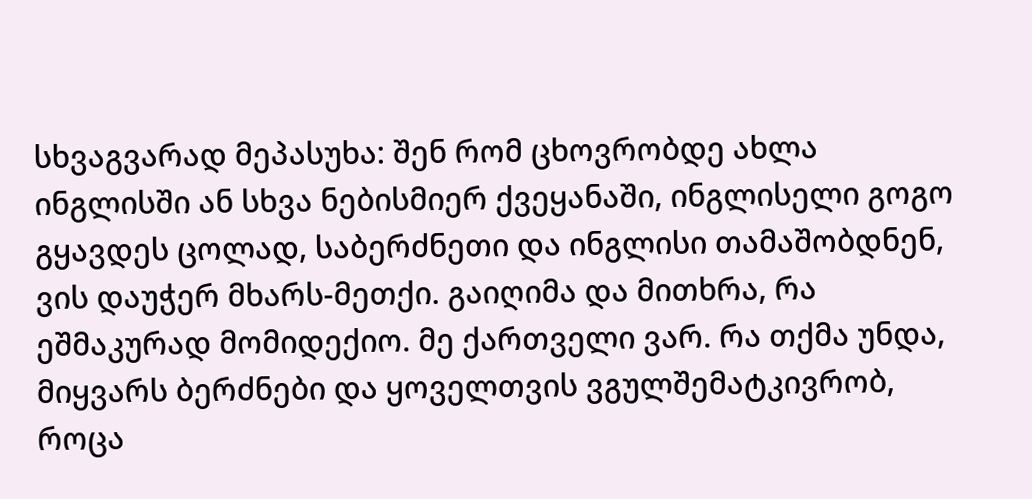სხვაგვარად მეპასუხა: შენ რომ ცხოვრობდე ახლა ინგლისში ან სხვა ნებისმიერ ქვეყანაში, ინგლისელი გოგო გყავდეს ცოლად, საბერძნეთი და ინგლისი თამაშობდნენ, ვის დაუჭერ მხარს-მეთქი. გაიღიმა და მითხრა, რა ეშმაკურად მომიდექიო. მე ქართველი ვარ. რა თქმა უნდა, მიყვარს ბერძნები და ყოველთვის ვგულშემატკივრობ, როცა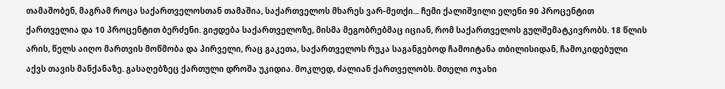თამაშობენ, მაგრამ როცა საქართველოსთან თამაშია, საქართველოს მხარეს ვარ-მეთქი... ჩემი ქალიშვილი ელენი 90 პროცენტით ქართველია და 10 პროცენტით ბერძენი. გიჟდება საქართველოზე, მისმა მეგობრებმაც იციან, რომ საქართველოს გულშემატკივრობს. 18 წლის არის, წელს აიღო მართვის მოწმობა და პირველი, რაც გაკეთა, საქართველოს რუკა საგანგებოდ ჩამოიტანა თბილისიდან, ჩამოკიდებული აქვს თავის მანქანაზე. გასაღებზეც ქართული დროშა უკიდია. მოკლედ, ძალიან ქართველობს. მთელი ოჯახი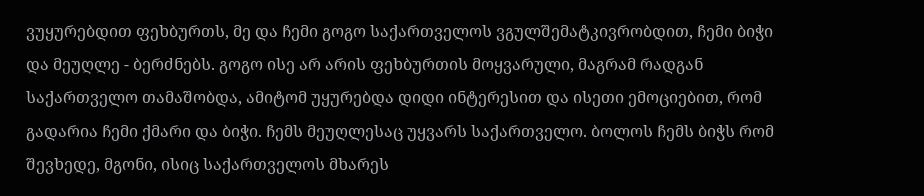ვუყურებდით ფეხბურთს, მე და ჩემი გოგო საქართველოს ვგულშემატკივრობდით, ჩემი ბიჭი და მეუღლე - ბერძნებს. გოგო ისე არ არის ფეხბურთის მოყვარული, მაგრამ რადგან საქართველო თამაშობდა, ამიტომ უყურებდა დიდი ინტერესით და ისეთი ემოციებით, რომ გადარია ჩემი ქმარი და ბიჭი. ჩემს მეუღლესაც უყვარს საქართველო. ბოლოს ჩემს ბიჭს რომ შევხედე, მგონი, ისიც საქართველოს მხარეს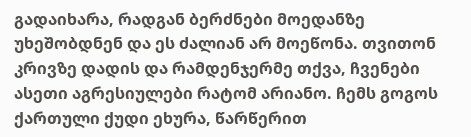გადაიხარა, რადგან ბერძნები მოედანზე უხეშობდნენ და ეს ძალიან არ მოეწონა. თვითონ კრივზე დადის და რამდენჯერმე თქვა, ჩვენები ასეთი აგრესიულები რატომ არიანო. ჩემს გოგოს ქართული ქუდი ეხურა, წარწერით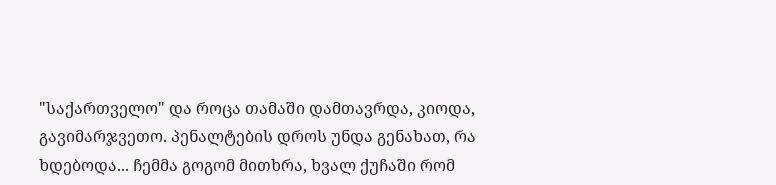"საქართველო" და როცა თამაში დამთავრდა, კიოდა, გავიმარჯვეთო. პენალტების დროს უნდა გენახათ, რა ხდებოდა... ჩემმა გოგომ მითხრა, ხვალ ქუჩაში რომ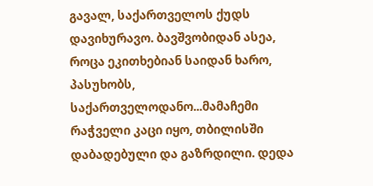გავალ, საქართველოს ქუდს დავიხურავო. ბავშვობიდან ასეა, როცა ეკითხებიან საიდან ხარო, პასუხობს, საქართველოდანო...მამაჩემი რაჭველი კაცი იყო, თბილისში დაბადებული და გაზრდილი. დედა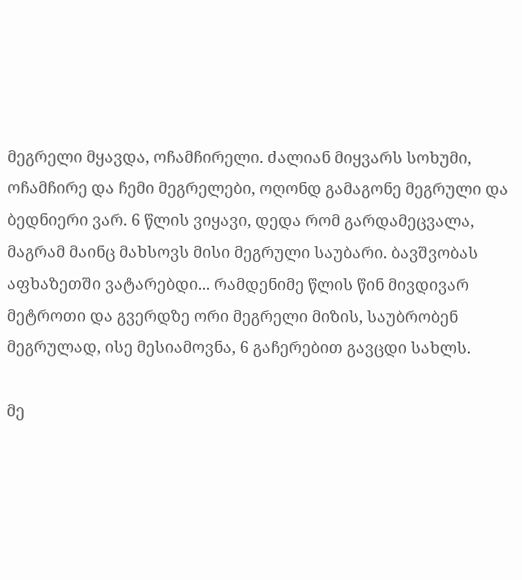მეგრელი მყავდა, ოჩამჩირელი. ძალიან მიყვარს სოხუმი, ოჩამჩირე და ჩემი მეგრელები, ოღონდ გამაგონე მეგრული და ბედნიერი ვარ. 6 წლის ვიყავი, დედა რომ გარდამეცვალა, მაგრამ მაინც მახსოვს მისი მეგრული საუბარი. ბავშვობას აფხაზეთში ვატარებდი... რამდენიმე წლის წინ მივდივარ მეტროთი და გვერდზე ორი მეგრელი მიზის, საუბრობენ მეგრულად, ისე მესიამოვნა, 6 გაჩერებით გავცდი სახლს.

მე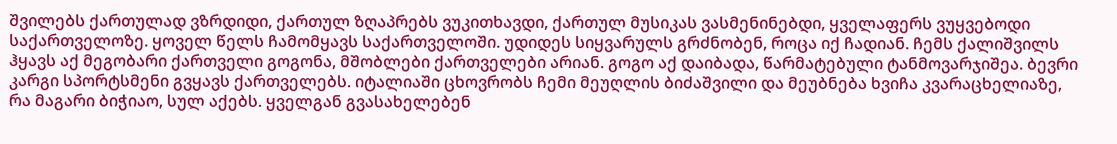შვილებს ქართულად ვზრდიდი, ქართულ ზღაპრებს ვუკითხავდი, ქართულ მუსიკას ვასმენინებდი, ყველაფერს ვუყვებოდი საქართველოზე. ყოველ წელს ჩამომყავს საქართველოში. უდიდეს სიყვარულს გრძნობენ, როცა იქ ჩადიან. ჩემს ქალიშვილს ჰყავს აქ მეგობარი ქართველი გოგონა, მშობლები ქართველები არიან. გოგო აქ დაიბადა, წარმატებული ტანმოვარჯიშეა. ბევრი კარგი სპორტსმენი გვყავს ქართველებს. იტალიაში ცხოვრობს ჩემი მეუღლის ბიძაშვილი და მეუბნება ხვიჩა კვარაცხელიაზე, რა მაგარი ბიჭიაო, სულ აქებს. ყველგან გვასახელებენ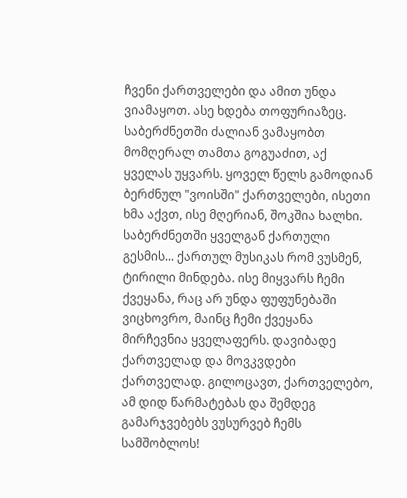ჩვენი ქართველები და ამით უნდა ვიამაყოთ. ასე ხდება თოფურიაზეც. საბერძნეთში ძალიან ვამაყობთ მომღერალ თამთა გოგუაძით, აქ ყველას უყვარს. ყოველ წელს გამოდიან ბერძნულ "ვოისში" ქართველები, ისეთი ხმა აქვთ, ისე მღერიან, შოკშია ხალხი. საბერძნეთში ყველგან ქართული გესმის... ქართულ მუსიკას რომ ვუსმენ, ტირილი მინდება. ისე მიყვარს ჩემი ქვეყანა, რაც არ უნდა ფუფუნებაში ვიცხოვრო, მაინც ჩემი ქვეყანა მირჩევნია ყველაფერს. დავიბადე ქართველად და მოვკვდები ქართველად. გილოცავთ, ქართველებო, ამ დიდ წარმატებას და შემდეგ გამარჯვებებს ვუსურვებ ჩემს სამშობლოს!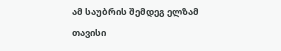ამ საუბრის შემდეგ ელზამ თავისი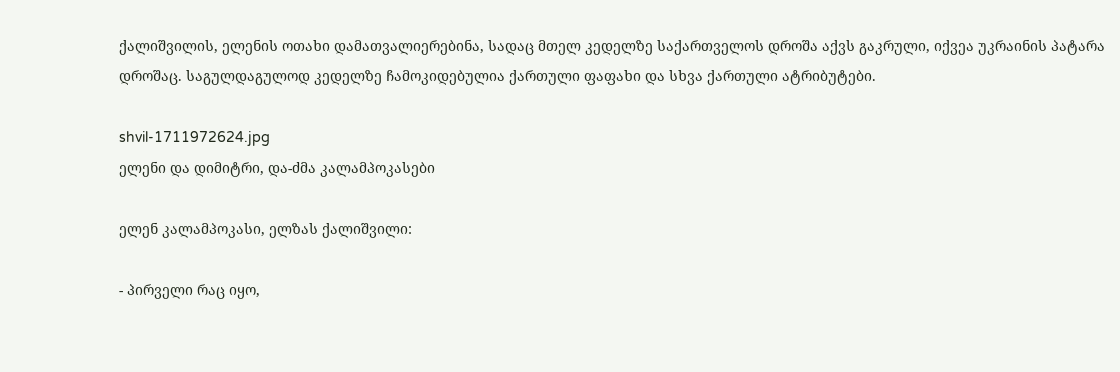ქალიშვილის, ელენის ოთახი დამათვალიერებინა, სადაც მთელ კედელზე საქართველოს დროშა აქვს გაკრული, იქვეა უკრაინის პატარა დროშაც. საგულდაგულოდ კედელზე ჩამოკიდებულია ქართული ფაფახი და სხვა ქართული ატრიბუტები.

shvil-1711972624.jpg
ელენი და დიმიტრი, და-ძმა კალამპოკასები

ელენ კალამპოკასი, ელზას ქალიშვილი:

- პირველი რაც იყო,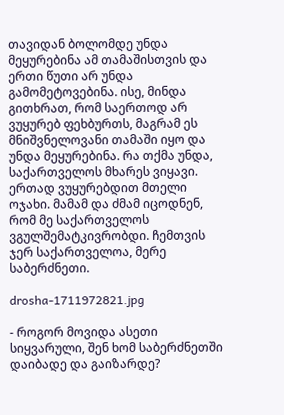თავიდან ბოლომდე უნდა მეყურებინა ამ თამაშისთვის და ერთი წუთი არ უნდა გამომეტოვებინა. ისე, მინდა გითხრათ, რომ საერთოდ არ ვუყურებ ფეხბურთს, მაგრამ ეს მნიშვნელოვანი თამაში იყო და უნდა მეყურებინა. რა თქმა უნდა, საქართველოს მხარეს ვიყავი. ერთად ვუყურებდით მთელი ოჯახი. მამამ და ძმამ იცოდნენ, რომ მე საქართველოს ვგულშემატკივრობდი. ჩემთვის ჯერ საქართველოა, მერე საბერძნეთი.

drosha-1711972821.jpg

- როგორ მოვიდა ასეთი სიყვარული, შენ ხომ საბერძნეთში დაიბადე და გაიზარდე?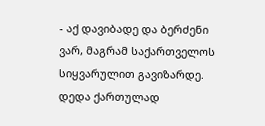- აქ დავიბადე და ბერძენი ვარ, მაგრამ საქართველოს სიყვარულით გავიზარდე. დედა ქართულად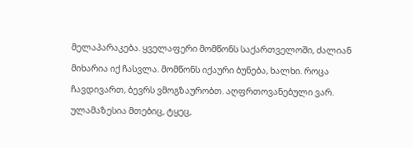მელაპარაკება. ყველაფერი მომწონს საქართველოში, ძალიან მიხარია იქ ჩასვლა. მომწონს იქაური ბუნება, ხალხი. როცა ჩავდივართ, ბევრს ვმოგზაურობთ. აღფრთოვანებული ვარ. ულამაზესია მთებიც, ტყეც,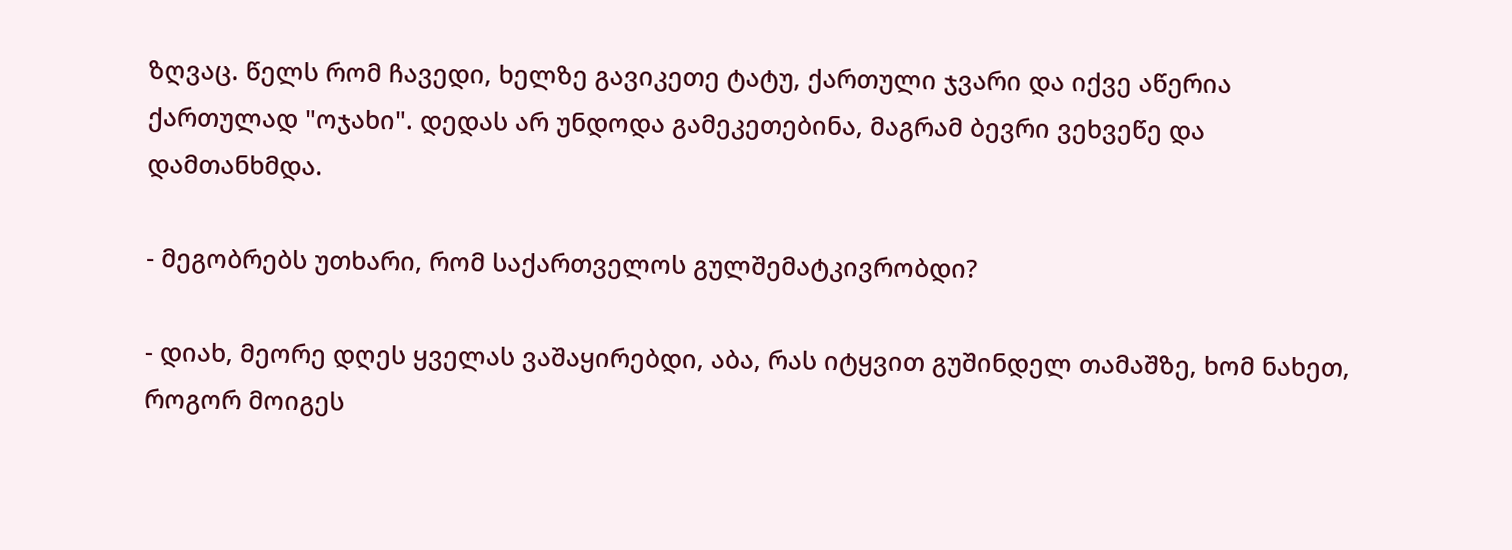ზღვაც. წელს რომ ჩავედი, ხელზე გავიკეთე ტატუ, ქართული ჯვარი და იქვე აწერია ქართულად "ოჯახი". დედას არ უნდოდა გამეკეთებინა, მაგრამ ბევრი ვეხვეწე და დამთანხმდა.

- მეგობრებს უთხარი, რომ საქართველოს გულშემატკივრობდი?

- დიახ, მეორე დღეს ყველას ვაშაყირებდი, აბა, რას იტყვით გუშინდელ თამაშზე, ხომ ნახეთ, როგორ მოიგეს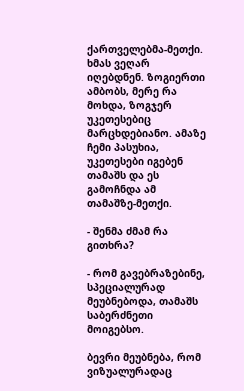ქართველებმა-მეთქი. ხმას ვეღარ იღებდნენ. ზოგიერთი ამბობს, მერე რა მოხდა, ზოგჯერ უკეთესებიც მარცხდებიანო. ამაზე ჩემი პასუხია, უკეთესები იგებენ თამაშს და ეს გამოჩნდა ამ თამაშზე-მეთქი.

- შენმა ძმამ რა გითხრა?

- რომ გავებრაზებინე, სპეციალურად მეუბნებოდა, თამაშს საბერძნეთი მოიგებსო.

ბევრი მეუბნება, რომ ვიზუალურადაც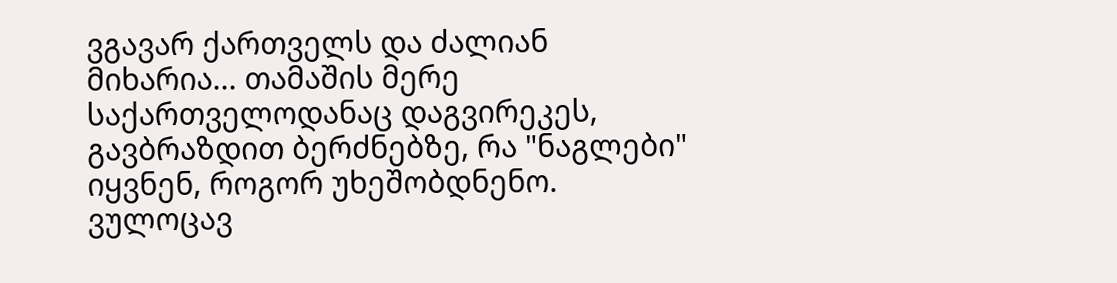ვგავარ ქართველს და ძალიან მიხარია... თამაშის მერე საქართველოდანაც დაგვირეკეს, გავბრაზდით ბერძნებზე, რა "ნაგლები" იყვნენ, როგორ უხეშობდნენო. ვულოცავ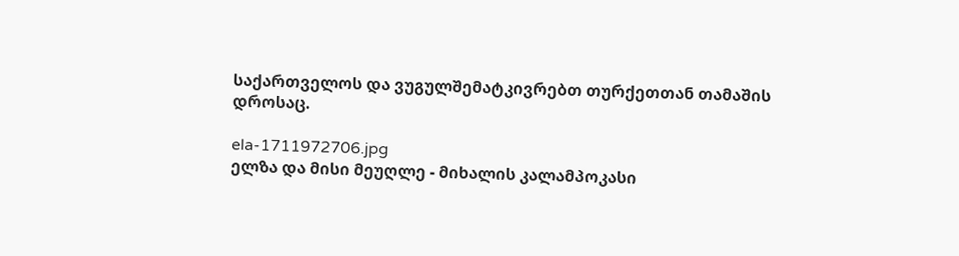საქართველოს და ვუგულშემატკივრებთ თურქეთთან თამაშის დროსაც.

ela-1711972706.jpg
ელზა და მისი მეუღლე - მიხალის კალამპოკასი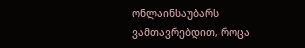ონლაინსაუბარს ვამთავრებდით, როცა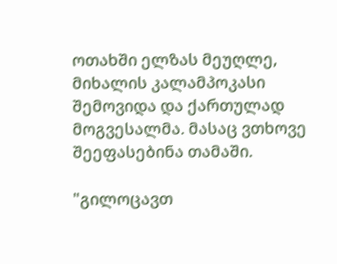ოთახში ელზას მეუღლე, მიხალის კალამპოკასი შემოვიდა და ქართულად მოგვესალმა. მასაც ვთხოვე შეეფასებინა თამაში.

"გილოცავთ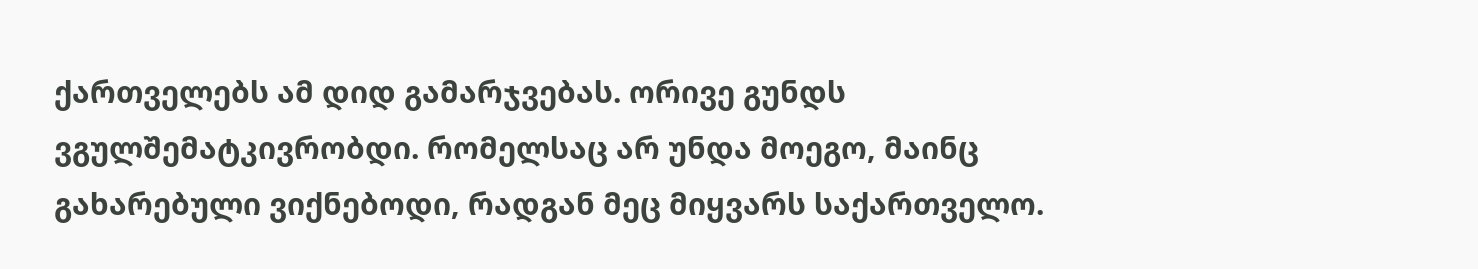ქართველებს ამ დიდ გამარჯვებას. ორივე გუნდს ვგულშემატკივრობდი. რომელსაც არ უნდა მოეგო, მაინც გახარებული ვიქნებოდი, რადგან მეც მიყვარს საქართველო.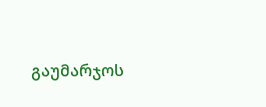გაუმარჯოს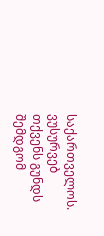საქართველოს. ვუსურვებ თქვენს გუნდს შემდგომ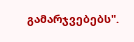გამარჯვებებს".